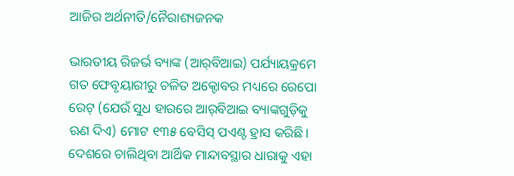ଆଜିର ଅର୍ଥନୀତି/ନୈରାଶ୍ୟଜନକ

ଭାରତୀୟ ରିଜର୍ଭ ବ୍ୟାଙ୍କ (ଆର୍‌ବିଆଇ) ପର୍ଯ୍ୟାୟକ୍ରମେ ଗତ ଫେବୃୟାରୀରୁ ଚଳିତ ଅକ୍ଟୋବର ମଧ୍ୟରେ ରେପୋ ରେଟ୍‌ (ଯେଉଁ ସୁଧ ହାରରେ ଆର୍‌ବିଆଇ ବ୍ୟାଙ୍କଗୁଡ଼ିକୁ ଋଣ ଦିଏ) ମୋଟ ୧୩୫ ବେସିସ୍‌ ପଏଣ୍ଟ ହ୍ରାସ କରିଛି। ଦେଶରେ ଚାଲିଥିବା ଆର୍ଥିକ ମାନ୍ଦାବସ୍ଥାର ଧାରାକୁ ଏହା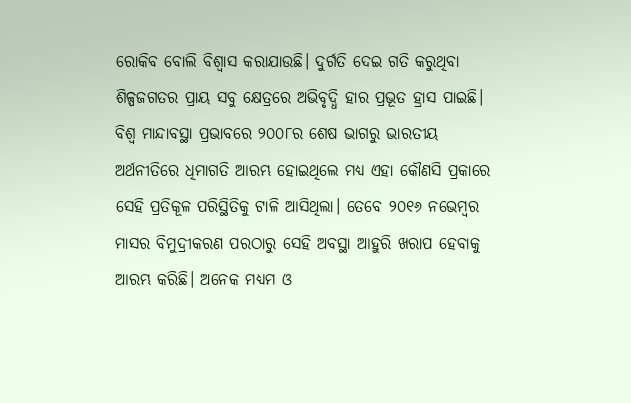ରୋକିବ ବୋଲି ବିଶ୍ୱାସ କରାଯାଉଛି। ଦୁର୍ଗତି ଦେଇ ଗତି କରୁଥିବା ଶିଳ୍ପଜଗତର ପ୍ରାୟ ସବୁ କ୍ଷେତ୍ରରେ ଅଭିବୃଦ୍ଧି ହାର ପ୍ରଭୂତ ହ୍ରାସ ପାଇଛି। ବିଶ୍ୱ ମାନ୍ଦାବସ୍ଥା ପ୍ରଭାବରେ ୨୦୦୮ର ଶେଷ ଭାଗରୁ ଭାରତୀୟ ଅର୍ଥନୀତିରେ ଧିମାଗତି ଆରମ୍ଭ ହୋଇଥିଲେ ମଧ୍ୟ ଏହା କୌଣସି ପ୍ରକାରେ ସେହି ପ୍ରତିକୂଳ ପରିସ୍ଥିତିକୁ ଟାଳି ଆସିଥିଲା। ତେବେ ୨୦୧୬ ନଭେମ୍ବର ମାସର ବିମୁଦ୍ରୀକରଣ ପରଠାରୁ ସେହି ଅବସ୍ଥା ଆହୁରି ଖରାପ ହେବାକୁ ଆରମ୍ଭ କରିଛି। ଅନେକ ମଧ୍ୟମ ଓ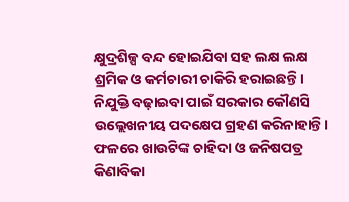କ୍ଷୁଦ୍ରଶିଳ୍ପ ବନ୍ଦ ହୋଇଯିବା ସହ ଲକ୍ଷ ଲକ୍ଷ ଶ୍ରମିକ ଓ କର୍ମଚାରୀ ଚାକିରି ହରାଇଛନ୍ତି। ନିଯୁକ୍ତି ବଢ଼ାଇବା ପାଇଁ ସରକାର କୌଣସି ଉଲ୍ଲେଖନୀୟ ପଦକ୍ଷେପ ଗ୍ରହଣ କରିନାହାନ୍ତି। ଫଳରେ ଖାଉଟିଙ୍କ ଚାହିଦା ଓ ଜନିଷପତ୍ର କିଣାବିକା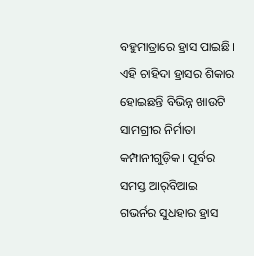ବହୁମାତ୍ରାରେ ହ୍ରାସ ପାଇଛି। ଏହି ଚାହିଦା ହ୍ରାସର ଶିକାର ହୋଇଛନ୍ତି ବିଭିନ୍ନ ଖାଉଟି ସାମଗ୍ରୀର ନିର୍ମାତା କମ୍ପାନୀଗୁଡ଼ିକ। ପୂର୍ବର ସମସ୍ତ ଆର୍‌ବିଆଇ ଗଭର୍ନର ସୁଧହାର ହ୍ରାସ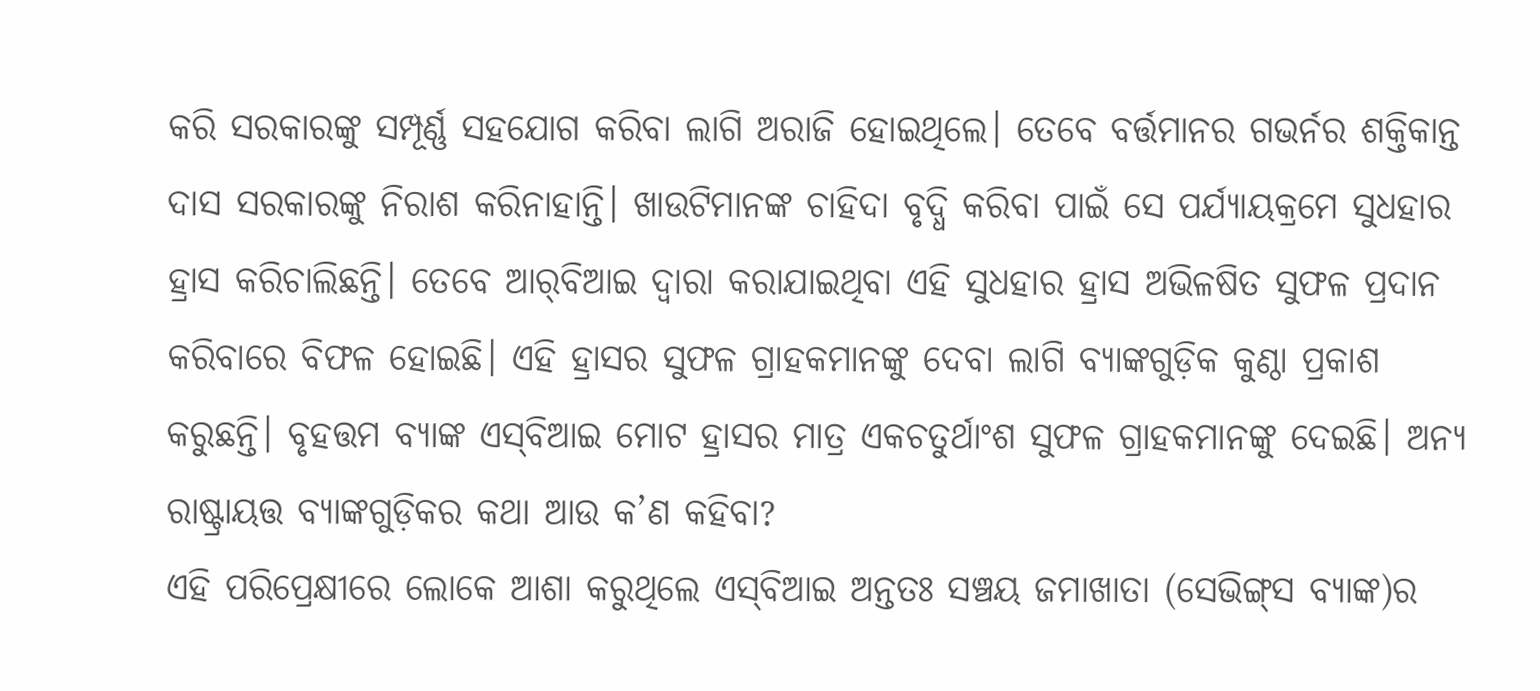କରି ସରକାରଙ୍କୁ ସମ୍ପୂର୍ଣ୍ଣ ସହଯୋଗ କରିବା ଲାଗି ଅରାଜି ହୋଇଥିଲେ। ତେବେ ବର୍ତ୍ତମାନର ଗଭର୍ନର ଶକ୍ତିକାନ୍ତ ଦାସ ସରକାରଙ୍କୁ ନିରାଶ କରିନାହାନ୍ତି। ଖାଉଟିମାନଙ୍କ ଚାହିଦା ବୃଦ୍ଧି କରିବା ପାଇଁ ସେ ପର୍ଯ୍ୟାୟକ୍ରମେ ସୁଧହାର ହ୍ରାସ କରିଚାଲିଛନ୍ତି। ତେବେ ଆର୍‌ବିଆଇ ଦ୍ୱାରା କରାଯାଇଥିବା ଏହି ସୁଧହାର ହ୍ରାସ ଅଭିଳଷିତ ସୁଫଳ ପ୍ରଦାନ କରିବାରେ ବିଫଳ ହୋଇଛି। ଏହି ହ୍ରାସର ସୁଫଳ ଗ୍ରାହକମାନଙ୍କୁ ଦେବା ଲାଗି ବ୍ୟାଙ୍କଗୁଡ଼ିକ କୁଣ୍ଠା ପ୍ରକାଶ କରୁଛନ୍ତି। ବୃହତ୍ତମ ବ୍ୟାଙ୍କ ଏସ୍‌ବିଆଇ ମୋଟ ହ୍ରାସର ମାତ୍ର ଏକଚତୁର୍ଥାଂଶ ସୁଫଳ ଗ୍ରାହକମାନଙ୍କୁ ଦେଇଛି। ଅନ୍ୟ ରାଷ୍ଟ୍ରାୟତ୍ତ ବ୍ୟାଙ୍କଗୁଡ଼ିକର କଥା ଆଉ କ’ଣ କହିବା?
ଏହି ପରିପ୍ରେକ୍ଷୀରେ ଲୋକେ ଆଶା କରୁଥିଲେ ଏସ୍‌ବିଆଇ ଅନ୍ତତଃ ସଞ୍ଚୟ ଜମାଖାତା (ସେଭିଙ୍ଗ୍‌ସ ବ୍ୟାଙ୍କ)ର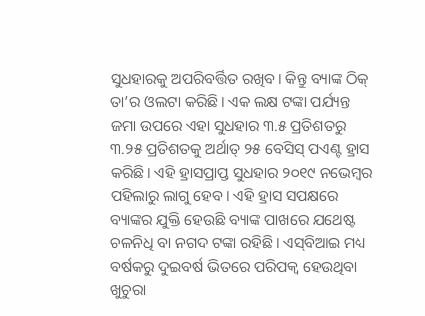ସୁଧହାରକୁ ଅପରିବର୍ତ୍ତିତ ରଖିବ। କିନ୍ତୁ ବ୍ୟାଙ୍କ ଠିକ୍‌ ତା’ର ଓଲଟା କରିଛି। ଏକ ଲକ୍ଷ ଟଙ୍କା ପର୍ଯ୍ୟନ୍ତ ଜମା ଉପରେ ଏହା ସୁଧହାର ୩.୫ ପ୍ରତିଶତରୁ ୩.୨୫ ପ୍ରତିଶତକୁ ଅର୍ଥାତ୍‌ ୨୫ ବେସିସ୍‌ ପଏଣ୍ଟ ହ୍ରାସ କରିଛି। ଏହି ହ୍ରାସପ୍ରାପ୍ତ ସୁଧହାର ୨୦୧୯ ନଭେମ୍ବର ପହିଲାରୁ ଲାଗୁ ହେବ। ଏହି ହ୍ରାସ ସପକ୍ଷରେ ବ୍ୟାଙ୍କର ଯୁକ୍ତି ହେଉଛି ବ୍ୟାଙ୍କ ପାଖରେ ଯଥେଷ୍ଟ ଚଳନିଧି ବା ନଗଦ ଟଙ୍କା ରହିଛି। ଏସ୍‌ବିଆଇ ମଧ୍ୟ ବର୍ଷକରୁ ଦୁଇବର୍ଷ ଭିତରେ ପରିପକ୍ୱ ହେଉଥିବା ଖୁଚୁରା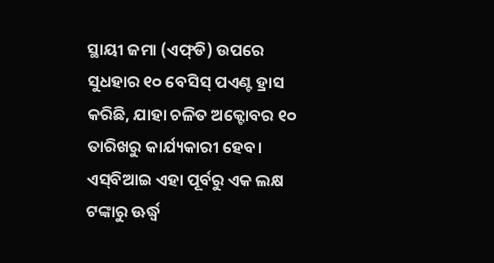ସ୍ଥାୟୀ ଜମା (ଏଫ୍‌ଡି) ଉପରେ ସୁଧହାର ୧୦ ବେସିସ୍‌ ପଏଣ୍ଟ ହ୍ରାସ କରିଛି, ଯାହା ଚଳିତ ଅକ୍ଟୋବର ୧୦ ତାରିଖରୁ କାର୍ଯ୍ୟକାରୀ ହେବ। ଏସ୍‌ବିଆଇ ଏହା ପୂର୍ବରୁ ଏକ ଲକ୍ଷ ଟଙ୍କାରୁ ଊର୍ଦ୍ଧ୍ୱ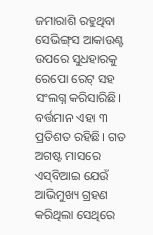ଜମାରାଶି ରହୁଥିବା ସେଭିଙ୍ଗ୍‌ସ ଆକାଉଣ୍ଟ ଉପରେ ସୁଧହାରକୁ ରେପୋ ରେଟ୍‌ ସହ ସଂଲଗ୍ନ କରିସାରିଛି। ବର୍ତ୍ତମାନ ଏହା ୩ ପ୍ରତିଶତ ରହିଛି। ଗତ ଅଗଷ୍ଟ ମାସରେ ଏସ୍‌ବିଆଇ ଯେଉଁ ଆଭିମୁଖ୍ୟ ଗ୍ରହଣ କରିଥିଲା ସେଥିରେ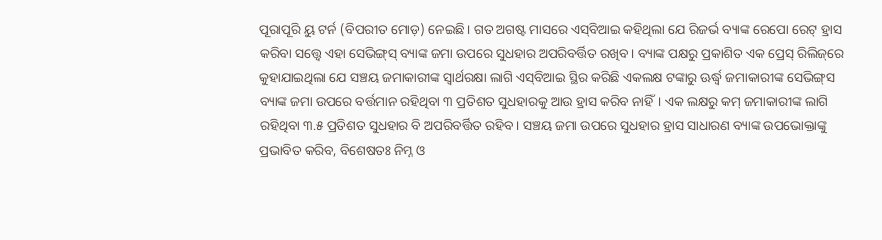ପୂରାପୂରି ୟୁ ଟର୍ନ (ବିପରୀତ ମୋଡ଼) ନେଇଛି। ଗତ ଅଗଷ୍ଟ ମାସରେ ଏସ୍‌ବିଆଇ କହିଥିଲା ଯେ ରିଜର୍ଭ ବ୍ୟାଙ୍କ ରେପୋ ରେଟ୍‌ ହ୍ରାସ କରିବା ସତ୍ତ୍ୱେ ଏହା ସେଭିଙ୍ଗ୍‌ସ୍‌ ବ୍ୟାଙ୍କ ଜମା ଉପରେ ସୁଧହାର ଅପରିବର୍ତ୍ତିତ ରଖିବ। ବ୍ୟାଙ୍କ ପକ୍ଷରୁ ପ୍ରକାଶିତ ଏକ ପ୍ରେସ୍‌ ରିଲିଜ୍‌ରେ କୁହାଯାଇଥିଲା ଯେ ସଞ୍ଚୟ ଜମାକାରୀଙ୍କ ସ୍ବାର୍ଥରକ୍ଷା ଲାଗି ଏସ୍‌ବିଆଇ ସ୍ଥିର କରିଛି ଏକଲକ୍ଷ ଟଙ୍କାରୁ ଊର୍ଦ୍ଧ୍ୱ ଜମାକାରୀଙ୍କ ସେଭିଙ୍ଗ୍‌ସ ବ୍ୟାଙ୍କ ଜମା ଉପରେ ବର୍ତ୍ତମାନ ରହିଥିବା ୩ ପ୍ରତିଶତ ସୁଧହାରକୁ ଆଉ ହ୍ରାସ କରିବ ନାହିଁ। ଏକ ଲକ୍ଷରୁ କମ୍‌ ଜମାକାରୀଙ୍କ ଲାଗି ରହିଥିବା ୩.୫ ପ୍ରତିଶତ ସୁଧହାର ବି ଅପରିବର୍ତ୍ତିତ ରହିବ। ସଞ୍ଚୟ ଜମା ଉପରେ ସୁଧହାର ହ୍ରାସ ସାଧାରଣ ବ୍ୟାଙ୍କ ଉପଭୋକ୍ତାଙ୍କୁ ପ୍ରଭାବିତ କରିବ, ବିଶେଷତଃ ନିମ୍ନ ଓ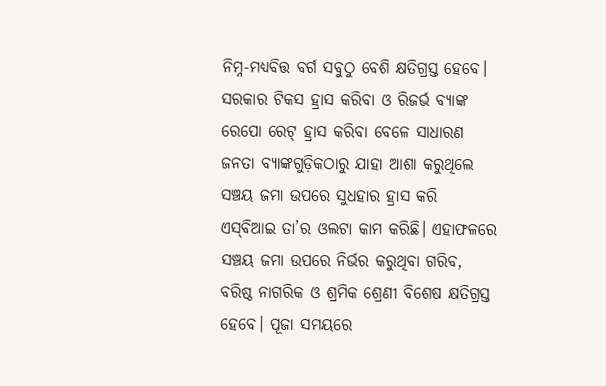ନିମ୍ନ-ମଧ୍ୟବିତ୍ତ ବର୍ଗ ସବୁଠୁ ବେଶି କ୍ଷତିଗ୍ରସ୍ତ ହେବେ। ସରକାର ଟିକସ ହ୍ରାସ କରିବା ଓ ରିଜର୍ଭ ବ୍ୟାଙ୍କ ରେପୋ ରେଟ୍‌ ହ୍ରାସ କରିବା ବେଳେ ସାଧାରଣ ଜନତା ବ୍ୟାଙ୍କଗୁଡ଼ିକଠାରୁ ଯାହା ଆଶା କରୁଥିଲେ ସଞ୍ଚୟ ଜମା ଉପରେ ସୁଧହାର ହ୍ରାସ କରି ଏସ୍‌ବିଆଇ ତା’ର ଓଲଟା କାମ କରିଛି। ଏହାଫଳରେ ସଞ୍ଚୟ ଜମା ଉପରେ ନିର୍ଭର କରୁଥିବା ଗରିବ, ବରିଷ୍ଠ ନାଗରିକ ଓ ଶ୍ରମିକ ଶ୍ରେଣୀ ବିଶେଷ କ୍ଷତିଗ୍ରସ୍ତ ହେବେ। ପୂଜା ସମୟରେ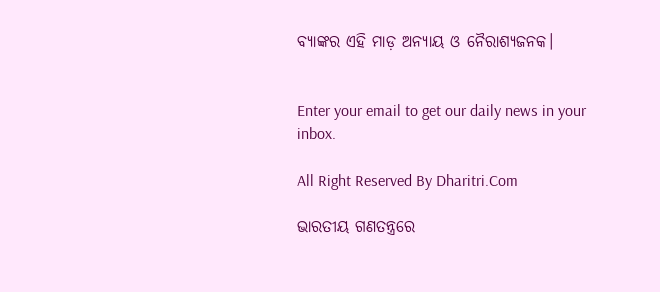ବ୍ୟାଙ୍କର ଏହି ମାଡ଼ ଅନ୍ୟାୟ ଓ ନୈରାଶ୍ୟଜନକ।


Enter your email to get our daily news in your inbox.

All Right Reserved By Dharitri.Com

ଭାରତୀୟ ଗଣତନ୍ତ୍ରରେ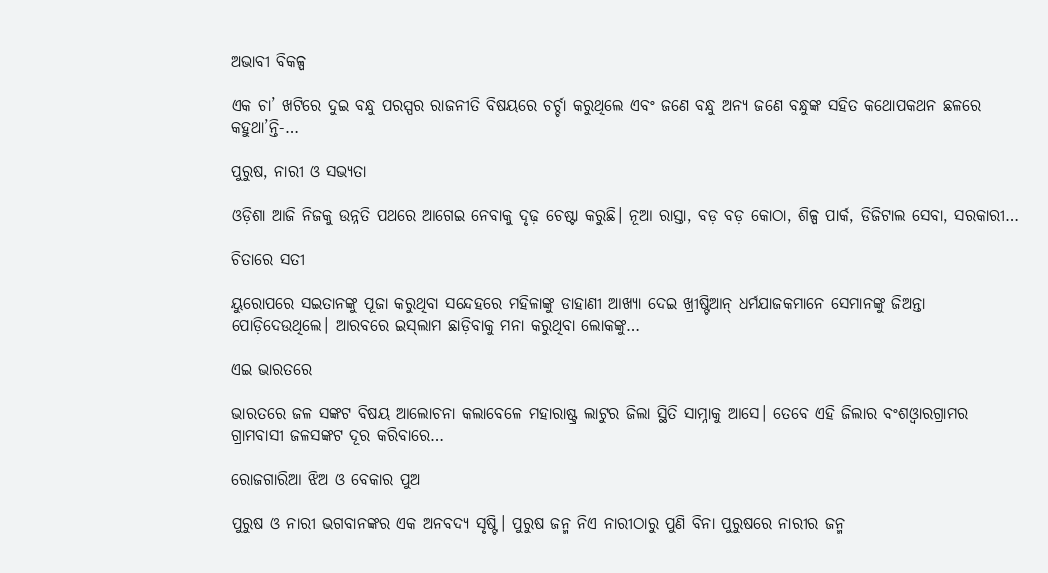ଅଭାବୀ ବିକଳ୍ପ

ଏକ ଚା’ ଖଟିରେ ଦୁଇ ବନ୍ଧୁ ପରସ୍ପର ରାଜନୀତି ବିଷୟରେ ଚର୍ଚ୍ଚା କରୁଥିଲେ ଏବଂ ଜଣେ ବନ୍ଧୁ ଅନ୍ୟ ଜଣେ ବନ୍ଧୁଙ୍କ ସହିତ କଥୋପକଥନ ଛଳରେ କହୁଥା’ନ୍ତି-…

ପୁରୁଷ, ନାରୀ ଓ ସଭ୍ୟତା

ଓଡ଼ିଶା ଆଜି ନିଜକୁ ଉନ୍ନତି ପଥରେ ଆଗେଇ ନେବାକୁ ଦୃଢ଼ ଚେଷ୍ଟା କରୁଛି। ନୂଆ ରାସ୍ତା, ବଡ଼ ବଡ଼ କୋଠା, ଶିଳ୍ପ ପାର୍କ, ଡିଜିଟାଲ ସେବା, ସରକାରୀ…

ଚିତାରେ ସତୀ

ୟୁରୋପରେ ସଇତାନଙ୍କୁ ପୂଜା କରୁଥିବା ସନ୍ଦେହରେ ମହିଳାଙ୍କୁ ଡାହାଣୀ ଆଖ୍ୟା ଦେଇ ଖ୍ରୀଷ୍ଟିଆନ୍‌ ଧର୍ମଯାଜକମାନେ ସେମାନଙ୍କୁ ଜିଅନ୍ତା ପୋଡ଼ିଦେଉଥିଲେ। ଆରବରେ ଇସ୍‌ଲାମ ଛାଡ଼ିବାକୁ ମନା କରୁଥିବା ଲୋକଙ୍କୁ…

ଏଇ ଭାରତରେ

ଭାରତରେ ଜଳ ସଙ୍କଟ ବିଷୟ ଆଲୋଚନା କଲାବେଳେ ମହାରାଷ୍ଟ୍ର ଲାଟୁର ଜିଲା ସ୍ଥିତି ସାମ୍ନାକୁ ଆସେ। ତେବେ ଏହି ଜିଲାର ବଂଶଓ୍ବାରଗ୍ରାମର ଗ୍ରାମବାସୀ ଜଳସଙ୍କଟ ଦୂର କରିବାରେ…

ରୋଜଗାରିଆ ଝିଅ ଓ ବେକାର ପୁଅ

ପୁରୁଷ ଓ ନାରୀ ଭଗବାନଙ୍କର ଏକ ଅନବଦ୍ୟ ସୃଷ୍ଟି। ପୁରୁଷ ଜନ୍ମ ନିଏ ନାରୀଠାରୁ ପୁଣି ବିନା ପୁରୁଷରେ ନାରୀର ଜନ୍ମ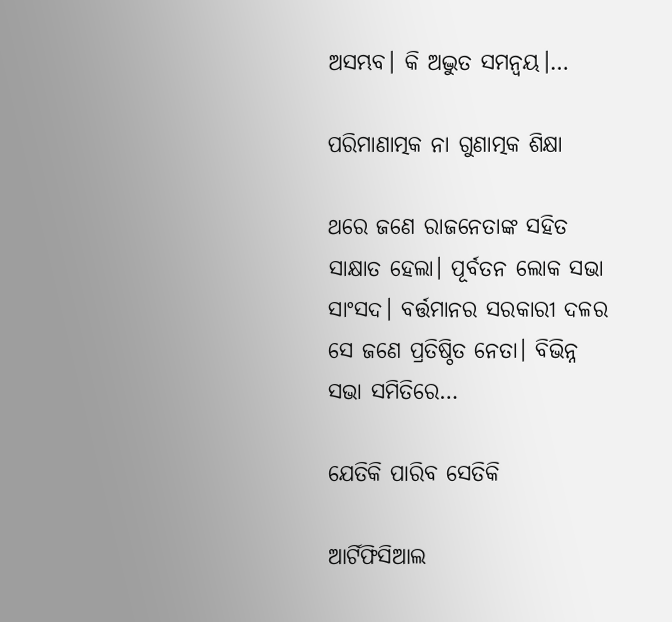ଅସମ୍ଭବ। କି ଅଦ୍ଭୁତ ସମନ୍ବୟ।…

ପରିମାଣାତ୍ମକ ନା ଗୁଣାତ୍ମକ ଶିକ୍ଷା

ଥରେ ଜଣେ ରାଜନେତାଙ୍କ ସହିତ ସାକ୍ଷାତ ହେଲା। ପୂର୍ବତନ ଲୋକ ସଭା ସାଂସଦ। ବର୍ତ୍ତମାନର ସରକାରୀ ଦଳର ସେ ଜଣେ ପ୍ରତିଷ୍ଠିତ ନେତା। ବିଭିନ୍ନ ସଭା ସମିତିରେ…

ଯେତିକି ପାରିବ ସେତିକି

ଆର୍ଟିଫିସିଆଲ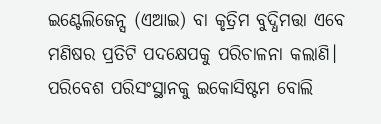ଇଣ୍ଟେଲିଜେନ୍ସ (ଏଆଇ) ବା କୃତ୍ରିମ ବୁଦ୍ଧିମତ୍ତା ଏବେ ମଣିଷର ପ୍ରତିଟି ପଦକ୍ଷେପକୁ ପରିଚାଳନା କଲାଣି। ପରିବେଶ ପରିସଂସ୍ଥାନକୁ ଇକୋସିଷ୍ଟମ ବୋଲି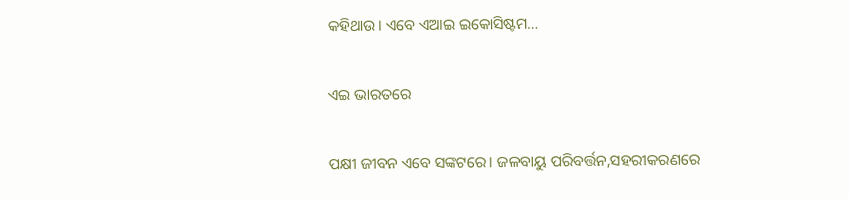କହିଥାଉ। ଏବେ ଏଆଇ ଇକୋସିଷ୍ଟମ…

ଏଇ ଭାରତରେ

ପକ୍ଷୀ ଜୀବନ ଏବେ ସଙ୍କଟରେ। ଜଳବାୟୁ ପରିବର୍ତ୍ତନ,ସହରୀକରଣରେ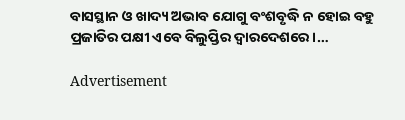ବାସସ୍ଥାନ ଓ ଖାଦ୍ୟ ଅଭାବ ଯୋଗୁ ବଂଶବୃଦ୍ଧି ନ ହୋଇ ବହୁ ପ୍ରଜାତିର ପକ୍ଷୀ ଏବେ ବିଲୁପ୍ତିର ଦ୍ୱାରଦେଶରେ।…

Advertisement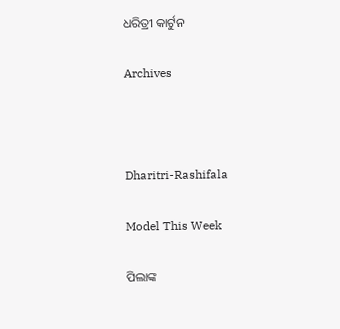ଧରିତ୍ରୀ କାର୍ଟୁନ

Archives



Dharitri-Rashifala

Model This Week

ପିଲାଙ୍କ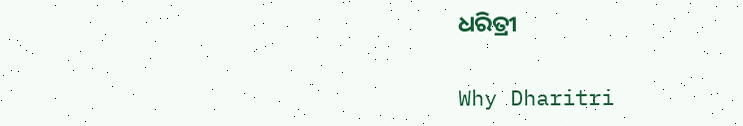ଧରିତ୍ରୀ

Why Dharitri